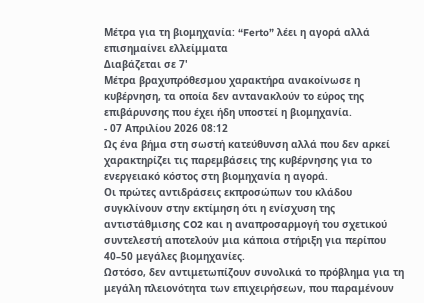Μέτρα για τη βιομηχανία: “Ferto” λέει η αγορά αλλά επισημαίνει ελλείμματα
Διαβάζεται σε 7'
Μέτρα βραχυπρόθεσμου χαρακτήρα ανακοίνωσε η κυβέρνηση, τα οποία δεν αντανακλούν το εύρος της επιβάρυνσης που έχει ήδη υποστεί η βιομηχανία.
- 07 Απριλίου 2026 08:12
Ως ένα βήμα στη σωστή κατεύθυνση αλλά που δεν αρκεί χαρακτηρίζει τις παρεμβάσεις της κυβέρνησης για το ενεργειακό κόστος στη βιομηχανία η αγορά.
Οι πρώτες αντιδράσεις εκπροσώπων του κλάδου συγκλίνουν στην εκτίμηση ότι η ενίσχυση της αντιστάθμισης CO2 και η αναπροσαρμογή του σχετικού συντελεστή αποτελούν μια κάποια στήριξη για περίπου 40–50 μεγάλες βιομηχανίες.
Ωστόσο, δεν αντιμετωπίζουν συνολικά το πρόβλημα για τη μεγάλη πλειονότητα των επιχειρήσεων, που παραμένουν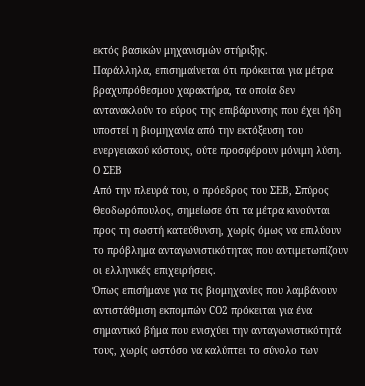εκτός βασικών μηχανισμών στήριξης.
Παράλληλα, επισημαίνεται ότι πρόκειται για μέτρα βραχυπρόθεσμου χαρακτήρα, τα οποία δεν αντανακλούν το εύρος της επιβάρυνσης που έχει ήδη υποστεί η βιομηχανία από την εκτόξευση του ενεργειακού κόστους, ούτε προσφέρουν μόνιμη λύση.
Ο ΣΕΒ
Από την πλευρά του, ο πρόεδρος του ΣΕΒ, Σπύρος Θεοδωρόπουλος, σημείωσε ότι τα μέτρα κινούνται προς τη σωστή κατεύθυνση, χωρίς όμως να επιλύουν το πρόβλημα ανταγωνιστικότητας που αντιμετωπίζουν οι ελληνικές επιχειρήσεις.
Όπως επισήμανε για τις βιομηχανίες που λαμβάνουν αντιστάθμιση εκπομπών CO2 πρόκειται για ένα σημαντικό βήμα που ενισχύει την ανταγωνιστικότητά τους, χωρίς ωστόσο να καλύπτει το σύνολο των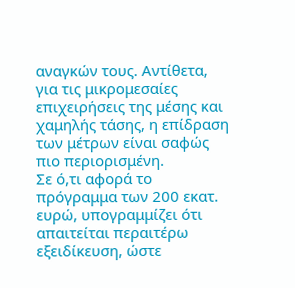αναγκών τους. Αντίθετα, για τις μικρομεσαίες επιχειρήσεις της μέσης και χαμηλής τάσης, η επίδραση των μέτρων είναι σαφώς πιο περιορισμένη.
Σε ό,τι αφορά το πρόγραμμα των 200 εκατ. ευρώ, υπογραμμίζει ότι απαιτείται περαιτέρω εξειδίκευση, ώστε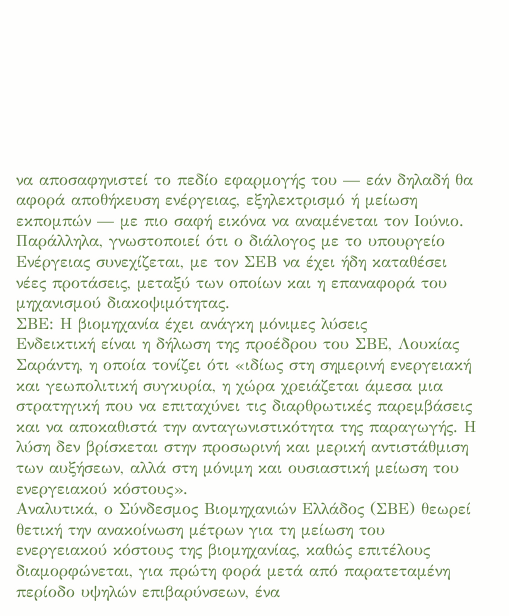να αποσαφηνιστεί το πεδίο εφαρμογής του — εάν δηλαδή θα αφορά αποθήκευση ενέργειας, εξηλεκτρισμό ή μείωση εκπομπών — με πιο σαφή εικόνα να αναμένεται τον Ιούνιο.
Παράλληλα, γνωστοποιεί ότι ο διάλογος με το υπουργείο Ενέργειας συνεχίζεται, με τον ΣΕΒ να έχει ήδη καταθέσει νέες προτάσεις, μεταξύ των οποίων και η επαναφορά του μηχανισμού διακοψιμότητας.
ΣΒΕ: Η βιομηχανία έχει ανάγκη μόνιμες λύσεις
Ενδεικτική είναι η δήλωση της προέδρου του ΣΒΕ, Λουκίας Σαράντη, η οποία τονίζει ότι «ιδίως στη σημερινή ενεργειακή και γεωπολιτική συγκυρία, η χώρα χρειάζεται άμεσα μια στρατηγική που να επιταχύνει τις διαρθρωτικές παρεμβάσεις
και να αποκαθιστά την ανταγωνιστικότητα της παραγωγής. Η λύση δεν βρίσκεται στην προσωρινή και μερική αντιστάθμιση των αυξήσεων, αλλά στη μόνιμη και ουσιαστική μείωση του ενεργειακού κόστους».
Αναλυτικά, ο Σύνδεσμος Βιομηχανιών Ελλάδος (ΣΒΕ) θεωρεί θετική την ανακοίνωση μέτρων για τη μείωση του ενεργειακού κόστους της βιομηχανίας, καθώς επιτέλους διαμορφώνεται, για πρώτη φορά μετά από παρατεταμένη περίοδο υψηλών επιβαρύνσεων, ένα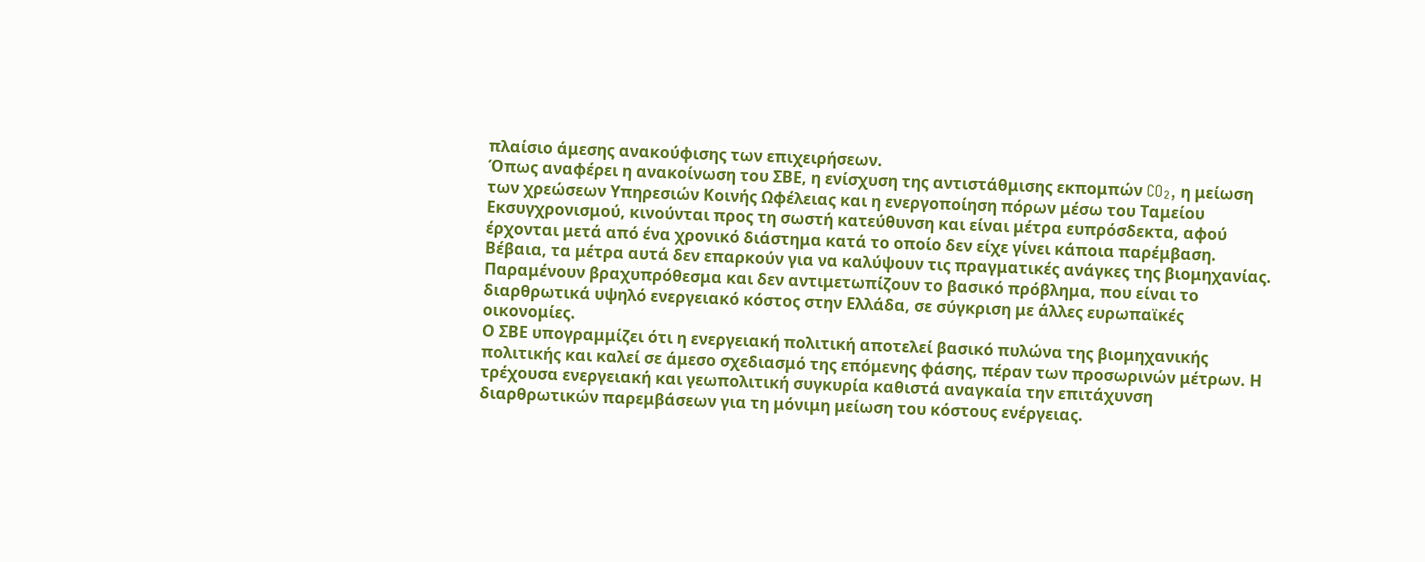πλαίσιο άμεσης ανακούφισης των επιχειρήσεων.
Όπως αναφέρει η ανακοίνωση του ΣΒΕ, η ενίσχυση της αντιστάθμισης εκπομπών CO₂, η μείωση των χρεώσεων Υπηρεσιών Κοινής Ωφέλειας και η ενεργοποίηση πόρων μέσω του Ταμείου Εκσυγχρονισμού, κινούνται προς τη σωστή κατεύθυνση και είναι μέτρα ευπρόσδεκτα, αφού έρχονται μετά από ένα χρονικό διάστημα κατά το οποίο δεν είχε γίνει κάποια παρέμβαση.
Βέβαια, τα μέτρα αυτά δεν επαρκούν για να καλύψουν τις πραγματικές ανάγκες της βιομηχανίας. Παραμένουν βραχυπρόθεσμα και δεν αντιμετωπίζουν το βασικό πρόβλημα, που είναι το διαρθρωτικά υψηλό ενεργειακό κόστος στην Ελλάδα, σε σύγκριση με άλλες ευρωπαϊκές οικονομίες.
Ο ΣΒΕ υπογραμμίζει ότι η ενεργειακή πολιτική αποτελεί βασικό πυλώνα της βιομηχανικής πολιτικής και καλεί σε άμεσο σχεδιασμό της επόμενης φάσης, πέραν των προσωρινών μέτρων. Η τρέχουσα ενεργειακή και γεωπολιτική συγκυρία καθιστά αναγκαία την επιτάχυνση διαρθρωτικών παρεμβάσεων για τη μόνιμη μείωση του κόστους ενέργειας.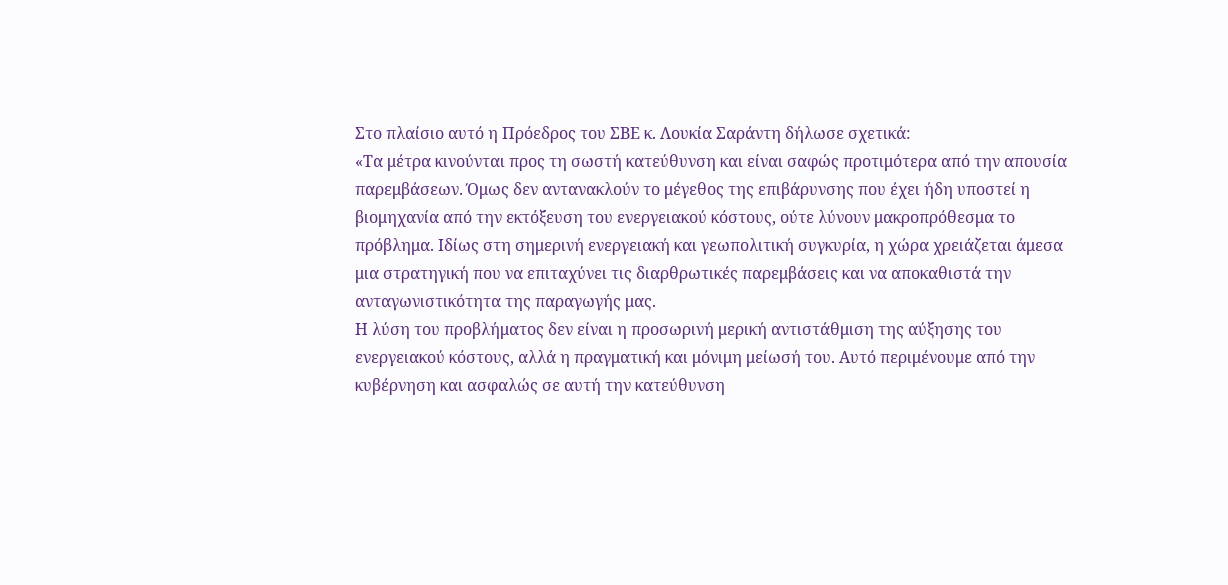Στο πλαίσιο αυτό η Πρόεδρος του ΣΒΕ κ. Λουκία Σαράντη δήλωσε σχετικά:
«Τα μέτρα κινούνται προς τη σωστή κατεύθυνση και είναι σαφώς προτιμότερα από την απουσία παρεμβάσεων. Όμως δεν αντανακλούν το μέγεθος της επιβάρυνσης που έχει ήδη υποστεί η βιομηχανία από την εκτόξευση του ενεργειακού κόστους, ούτε λύνουν μακροπρόθεσμα το πρόβλημα. Ιδίως στη σημερινή ενεργειακή και γεωπολιτική συγκυρία, η χώρα χρειάζεται άμεσα μια στρατηγική που να επιταχύνει τις διαρθρωτικές παρεμβάσεις και να αποκαθιστά την ανταγωνιστικότητα της παραγωγής μας.
Η λύση του προβλήματος δεν είναι η προσωρινή μερική αντιστάθμιση της αύξησης του ενεργειακού κόστους, αλλά η πραγματική και μόνιμη μείωσή του. Αυτό περιμένουμε από την κυβέρνηση και ασφαλώς σε αυτή την κατεύθυνση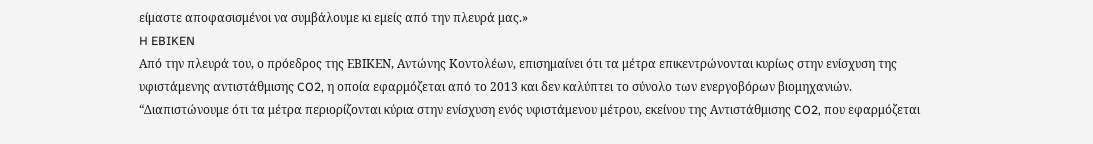είμαστε αποφασισμένοι να συμβάλουμε κι εμείς από την πλευρά μας.»
H EBIKEN
Από την πλευρά του, ο πρόεδρος της ΕΒΙΚΕΝ, Αντώνης Κοντολέων, επισημαίνει ότι τα μέτρα επικεντρώνονται κυρίως στην ενίσχυση της υφιστάμενης αντιστάθμισης CO2, η οποία εφαρμόζεται από το 2013 και δεν καλύπτει το σύνολο των ενεργοβόρων βιομηχανιών.
“Διαπιστώνουμε ότι τα μέτρα περιορίζονται κύρια στην ενίσχυση ενός υφιστάμενου μέτρου, εκείνου της Αντιστάθμισης CO2, που εφαρμόζεται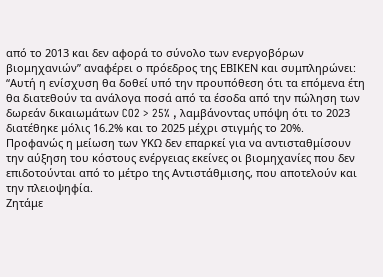από το 2013 και δεν αφορά το σύνολο των ενεργοβόρων βιομηχανιών” αναφέρει ο πρόεδρος της ΕΒΙΚΕΝ και συμπληρώνει:
“Αυτή η ενίσχυση θα δοθεί υπό την προυπόθεση ότι τα επόμενα έτη θα διατεθούν τα ανάλογα ποσά από τα έσοδα από την πώληση των δωρεάν δικαιωμάτων CO2 > 25% , λαμβάνοντας υπόψη ότι το 2023 διατέθηκε μόλις 16.2% και το 2025 μέχρι στιγμής το 20%.
Προφανώς η μείωση των ΥΚΩ δεν επαρκεί για να αντισταθμίσουν την αύξηση του κόστους ενέργειας εκείνες οι βιομηχανίες που δεν επιδοτούνται από το μέτρο της Αντιστάθμισης, που αποτελούν και την πλειοψηφία.
Ζητάμε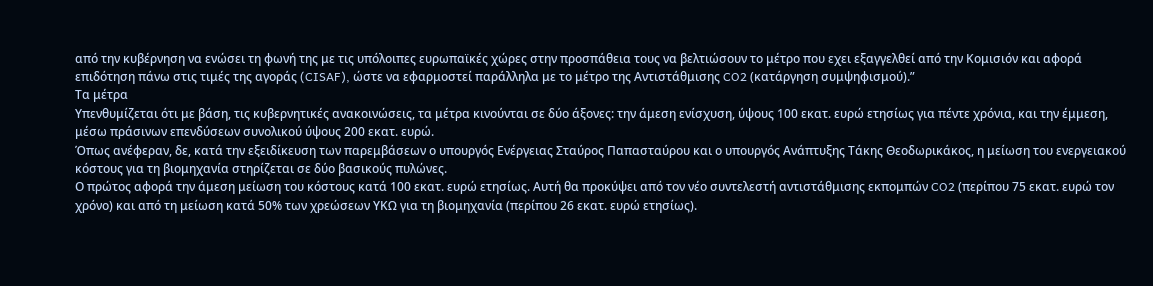από την κυβέρνηση να ενώσει τη φωνή της με τις υπόλοιπες ευρωπαϊκές χώρες στην προσπάθεια τους να βελτιώσουν το μέτρο που εχει εξαγγελθεί από την Κομισιόν και αφορά επιδότηση πάνω στις τιμές της αγοράς (CISAF), ώστε να εφαρμοστεί παράλληλα με το μέτρο της Αντιστάθμισης CO2 (κατάργηση συμψηφισμού).”
Τα μέτρα
Υπενθυμίζεται ότι με βάση, τις κυβερνητικές ανακοινώσεις, τα μέτρα κινούνται σε δύο άξονες: την άμεση ενίσχυση, ύψους 100 εκατ. ευρώ ετησίως για πέντε χρόνια, και την έμμεση, μέσω πράσινων επενδύσεων συνολικού ύψους 200 εκατ. ευρώ.
Όπως ανέφεραν, δε, κατά την εξειδίκευση των παρεμβάσεων ο υπουργός Ενέργειας Σταύρος Παπασταύρου και ο υπουργός Ανάπτυξης Τάκης Θεοδωρικάκος, η μείωση του ενεργειακού κόστους για τη βιομηχανία στηρίζεται σε δύο βασικούς πυλώνες.
Ο πρώτος αφορά την άμεση μείωση του κόστους κατά 100 εκατ. ευρώ ετησίως. Αυτή θα προκύψει από τον νέο συντελεστή αντιστάθμισης εκπομπών CO2 (περίπου 75 εκατ. ευρώ τον χρόνο) και από τη μείωση κατά 50% των χρεώσεων ΥΚΩ για τη βιομηχανία (περίπου 26 εκατ. ευρώ ετησίως).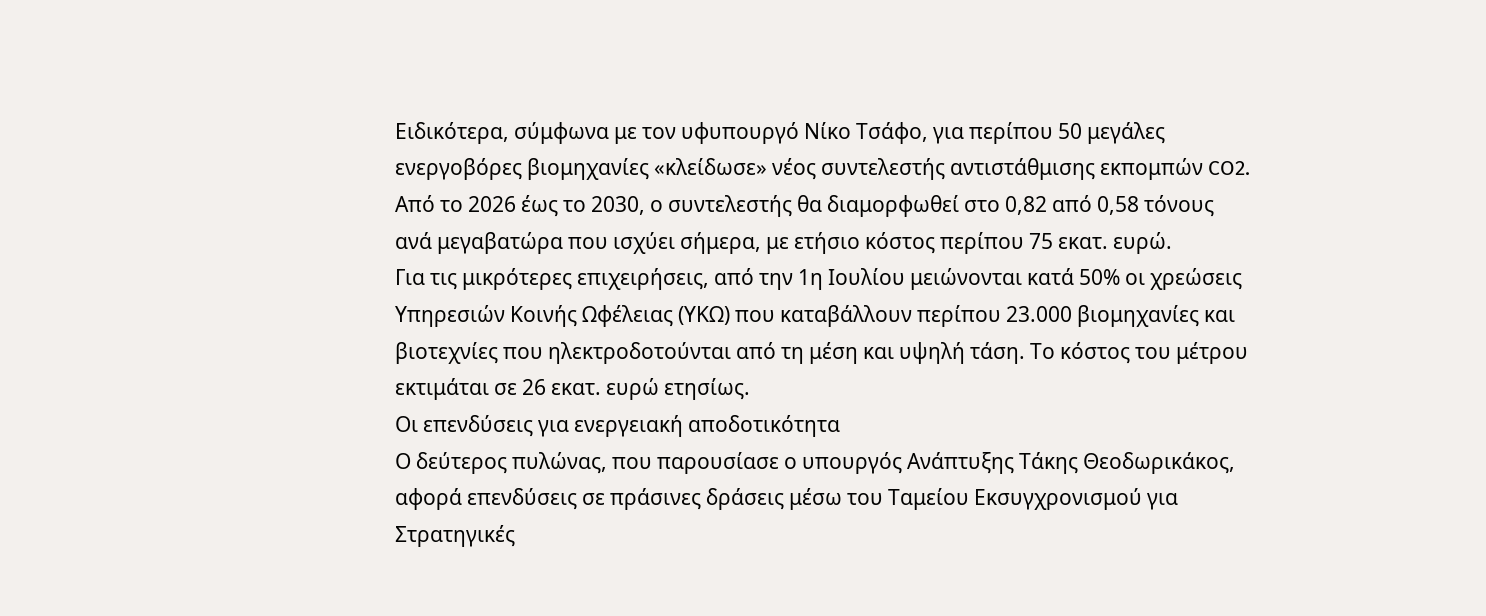Ειδικότερα, σύμφωνα με τον υφυπουργό Νίκο Τσάφο, για περίπου 50 μεγάλες ενεργοβόρες βιομηχανίες «κλείδωσε» νέος συντελεστής αντιστάθμισης εκπομπών CO2. Από το 2026 έως το 2030, ο συντελεστής θα διαμορφωθεί στο 0,82 από 0,58 τόνους ανά μεγαβατώρα που ισχύει σήμερα, με ετήσιο κόστος περίπου 75 εκατ. ευρώ.
Για τις μικρότερες επιχειρήσεις, από την 1η Ιουλίου μειώνονται κατά 50% οι χρεώσεις Υπηρεσιών Κοινής Ωφέλειας (ΥΚΩ) που καταβάλλουν περίπου 23.000 βιομηχανίες και βιοτεχνίες που ηλεκτροδοτούνται από τη μέση και υψηλή τάση. Το κόστος του μέτρου εκτιμάται σε 26 εκατ. ευρώ ετησίως.
Οι επενδύσεις για ενεργειακή αποδοτικότητα
Ο δεύτερος πυλώνας, που παρουσίασε ο υπουργός Ανάπτυξης Τάκης Θεοδωρικάκος, αφορά επενδύσεις σε πράσινες δράσεις μέσω του Ταμείου Εκσυγχρονισμού για Στρατηγικές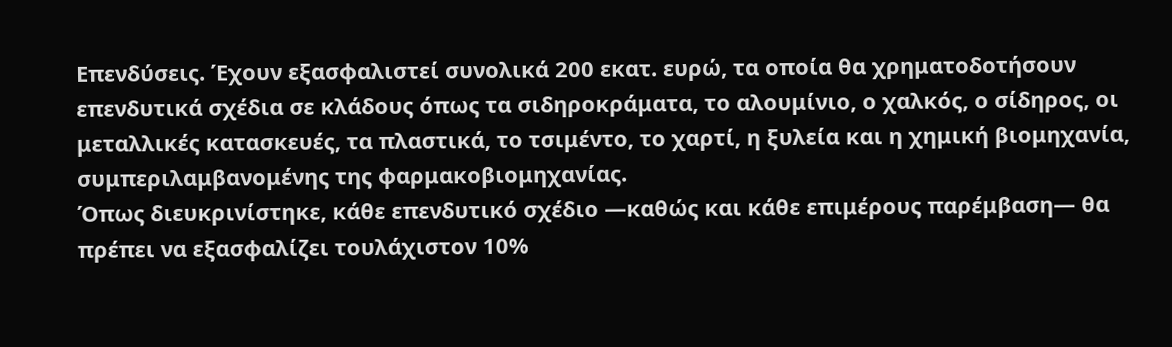Επενδύσεις. Έχουν εξασφαλιστεί συνολικά 200 εκατ. ευρώ, τα οποία θα χρηματοδοτήσουν επενδυτικά σχέδια σε κλάδους όπως τα σιδηροκράματα, το αλουμίνιο, ο χαλκός, ο σίδηρος, οι μεταλλικές κατασκευές, τα πλαστικά, το τσιμέντο, το χαρτί, η ξυλεία και η χημική βιομηχανία, συμπεριλαμβανομένης της φαρμακοβιομηχανίας.
Όπως διευκρινίστηκε, κάθε επενδυτικό σχέδιο —καθώς και κάθε επιμέρους παρέμβαση— θα πρέπει να εξασφαλίζει τουλάχιστον 10%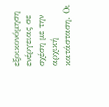εξοικονόμηση ενέργειας σε σχέση με την αρχική κατάσταση. Οι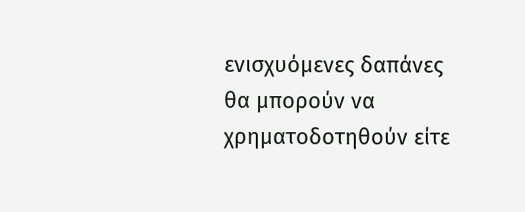ενισχυόμενες δαπάνες θα μπορούν να χρηματοδοτηθούν είτε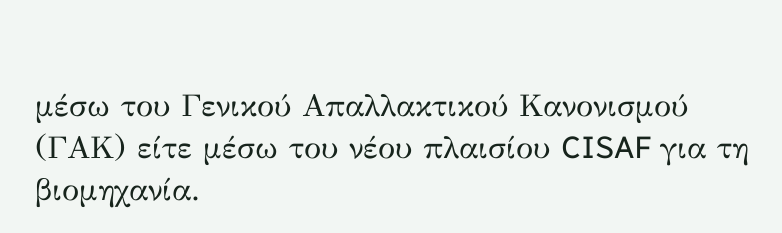μέσω του Γενικού Απαλλακτικού Κανονισμού (ΓΑΚ) είτε μέσω του νέου πλαισίου CISAF για τη βιομηχανία.